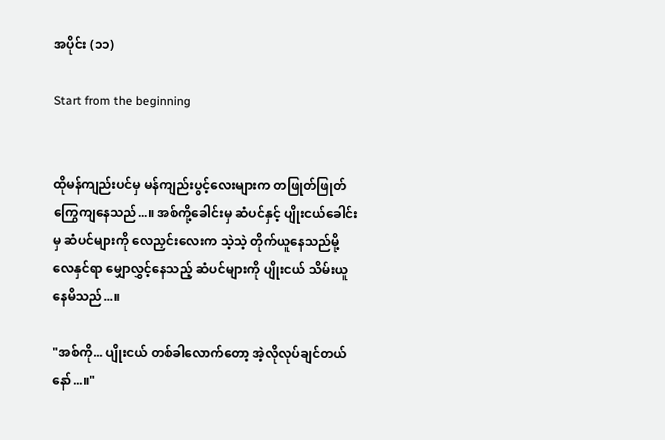အပိုင်း (၁၁)

Start from the beginning


ထိုမန်ကျည်းပင်မှ မန်ကျည်းပွင့်လေးများက တဖြုတ်ဖြုတ် ကြွေကျနေသည်...။ အစ်ကို့ခေါင်းမှ ဆံပင်နှင့် ပျိုးငယ်ခေါင်းမှ ဆံပင်များကို လေညှင်းလေးက သဲ့သဲ့ တိုက်ယူနေသည်မို့ လေနှင်ရာ မျှောလွှင့်နေသည့် ဆံပင်များကို ပျိုးငယ် သိမ်းယူနေမိသည်...။

"အစ်ကို... ပျိုးငယ် တစ်ခါလောက်တော့ အဲ့လိုလုပ်ချင်တယ်နော်...။"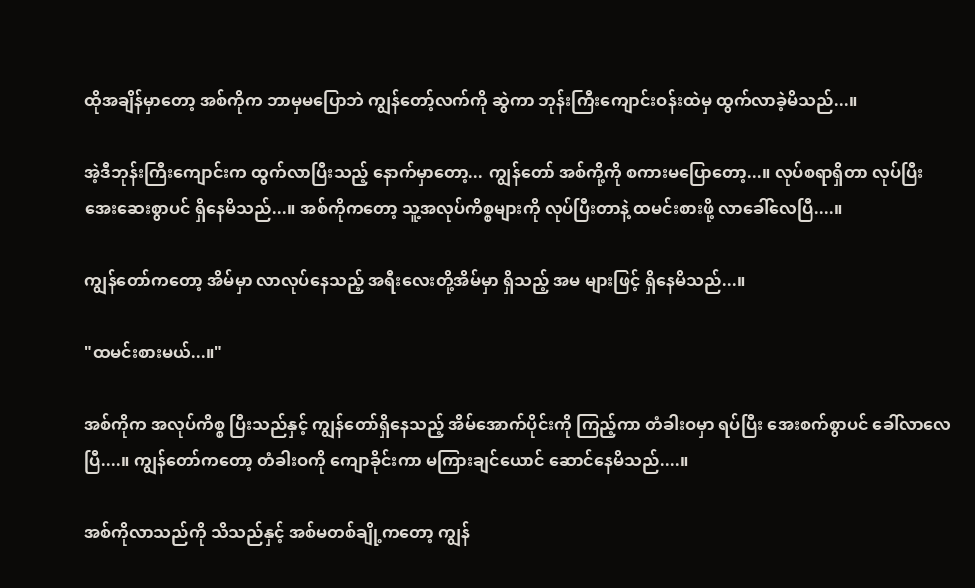ထိုအချိန်မှာတော့ အစ်ကိုက ဘာမှမပြောဘဲ ကျွန်တော့်လက်ကို ဆွဲကာ ဘုန်းကြီးကျောင်းဝန်းထဲမှ ထွက်လာခဲ့မိသည်...။

အဲ့ဒီဘုန်းကြီးကျောင်းက ထွက်လာပြီးသည့် နောက်မှာတော့... ကျွန်တော် အစ်ကို့ကို စကားမပြောတော့...။ လုပ်စရာရှိတာ လုပ်ပြီး အေးဆေးစွာပင် ရှိနေမိသည်...။ အစ်ကိုကတော့ သူ့အလုပ်ကိစ္စများကို လုပ်ပြီးတာနဲ့ ထမင်းစားဖို့ လာခေါ်လေပြီ....။

ကျွန်တော်ကတော့ အိမ်မှာ လာလုပ်နေသည့် အရီးလေးတို့အိမ်မှာ ရှိသည့် အမ များဖြင့် ရှိနေမိသည်...။

"ထမင်းစားမယ်...။"

အစ်ကိုက အလုပ်ကိစ္စ ပြီးသည်နှင့် ကျွန်တော်ရှိနေသည့် အိမ်အောက်ပိုင်းကို ကြည့်ကာ တံခါးဝမှာ ရပ်ပြီး အေးစက်စွာပင် ခေါ်လာလေပြီ....။ ကျွန်တော်ကတော့ တံခါးဝကို ကျောခိုင်းကာ မကြားချင်ယောင် ဆောင်နေမိသည်....။

အစ်ကိုလာသည်ကို သိသည်နှင့် အစ်မတစ်ချို့ကတော့ ကျွန်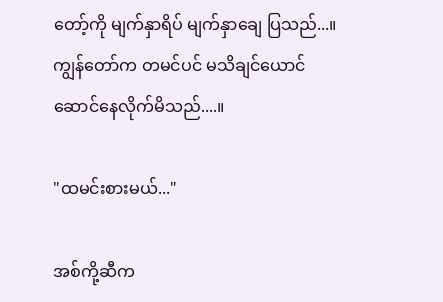တော့်ကို မျက်နှာရိပ် မျက်နှာချေ ပြသည်...။ ကျွန်တော်က တမင်ပင် မသိချင်ယောင်ဆောင်နေလိုက်မိသည်....။

"ထမင်းစားမယ်..."

အစ်ကို့ဆီက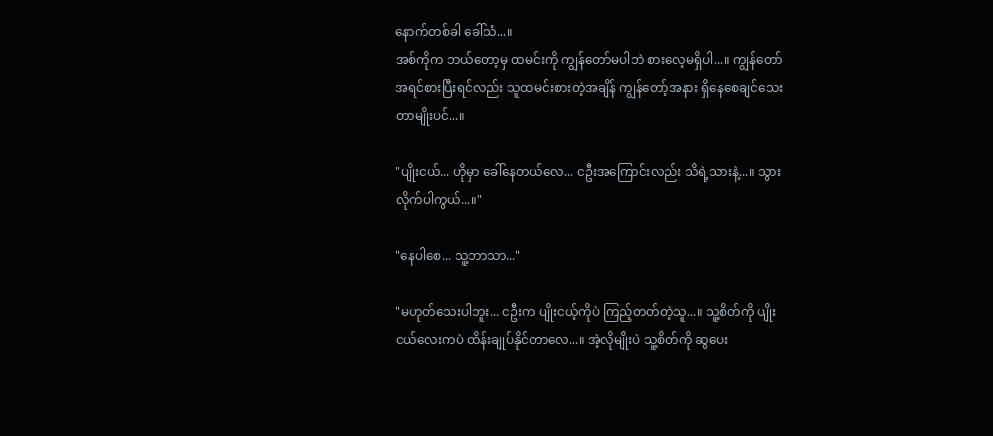နောက်တစ်ခါ ခေါ်သံ...။
အစ်ကိုက ဘယ်တော့မှ ထမင်းကို ကျွန်တော်မပါဘဲ စားလေ့မရှိပါ...။ ကျွန်တော် အရင်စားပြီးရင်လည်း သူထမင်းစားတဲ့အချိန် ကျွန်တော့်အနား ရှိနေစေချင်သေးတာမျိုးပင်...။

"ပျိုးငယ်... ဟိုမှာ ခေါ်နေတယ်လေ... ငဦးအကြောင်းလည်း သိရဲ့သားနဲ့...။ သွားလိုက်ပါကွယ်...။"

"နေပါစေ... သူ့ဘာသာ..."

"မဟုတ်သေးပါဘူး... ငဦးက ပျိုးငယ့်ကိုပဲ ကြည့်တတ်တဲ့သူ...။ သူ့စိတ်ကို ပျိုးငယ်လေးကပဲ ထိန်းချုပ်နိုင်တာလေ...။ အဲ့လိုမျိုးပဲ သူ့စိတ်ကို ဆွပေး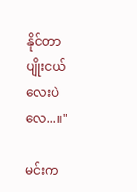နိုင်တာ ပျိုးငယ်လေးပဲလေ...။"

မင်းက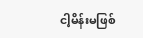ငါ့မိန်းမဖြစ်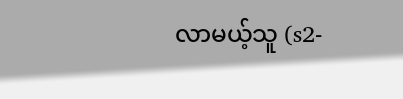လာမယ့်သူ (s2-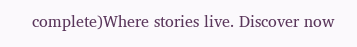complete)Where stories live. Discover now